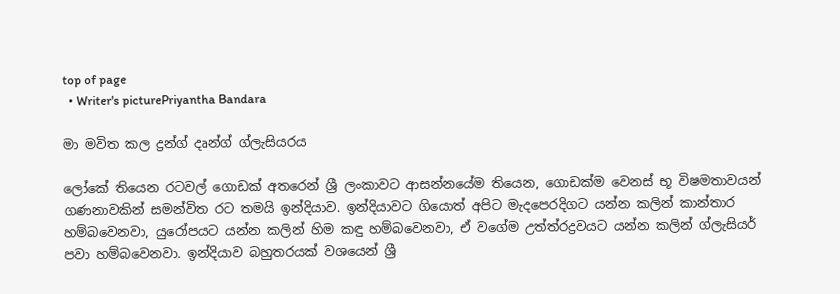top of page
  • Writer's picturePriyantha Bandara

මා මවිත කල ද්‍රන්ග් දෘන්ග් ග්ලැසියරය

ලෝකේ තියෙන රටවල් ගොඩක් අතරෙන් ශ්‍රී ලංකාවට ආසන්නයේම තියෙන, ගොඩක්ම වෙනස් භූ විෂමතාවයන් ගණනාවකින් සමන්විත රට තමයි ඉන්දියාව. ඉන්දියාවට ගියොත් අපිට මැදපෙරදිගට යන්න කලින් කාන්තාර හම්බවෙනවා, යුරෝපයට යන්න කලින් හිම කඳු හම්බවෙනවා, ඒ වගේම උත්ත්රද්‍රවයට යන්න කලින් ග්ලැසියර් පවා හම්බවෙනවා. ඉන්දියාව බහුතරයක් වශයෙන් ශ්‍රී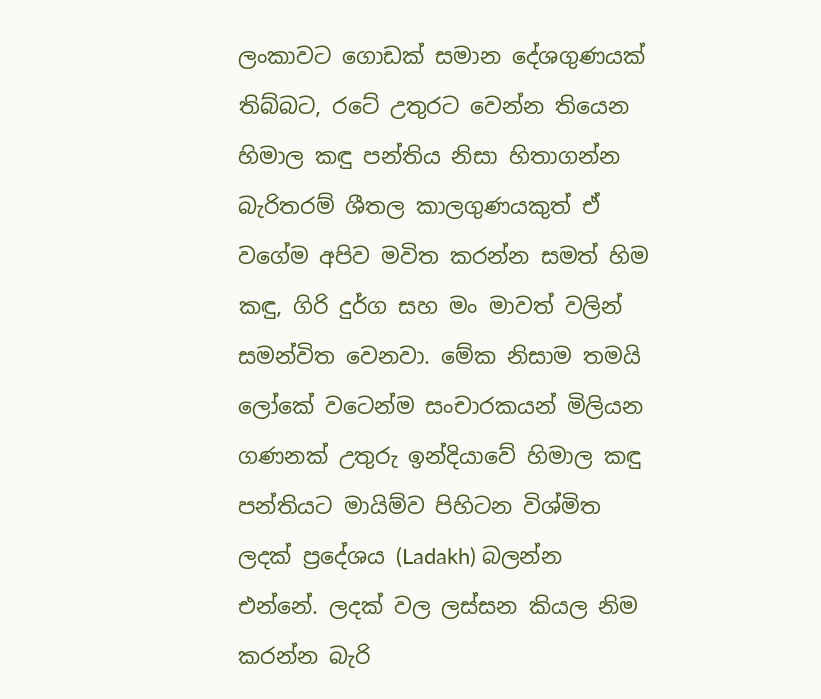ලංකාවට ගොඩක් සමාන දේශගුණයක් තිබ්බට, රටේ උතුරට වෙන්න තියෙන හිමාල කඳු පන්තිය නිසා හිතාගන්න බැරිතරම් ශීතල කාලගුණයකුත් ඒ වගේම අපිව මවිත කරන්න සමත් හිම කඳු, ගිරි දුර්ග සහ මං මාවත් වලින් සමන්විත වෙනවා. මේක නිසාම තමයි ලෝකේ වටෙන්ම සංචාරකයන් මිලියන ගණනක් උතුරු ඉන්දියාවේ හිමාල කඳු පන්තියට මායිම්ව පිහිටන විශ්මිත ලදක් ප්‍රදේශය (Ladakh) බලන්න එන්නේ. ලදක් වල ලස්සන කියල නිම කරන්න බැරි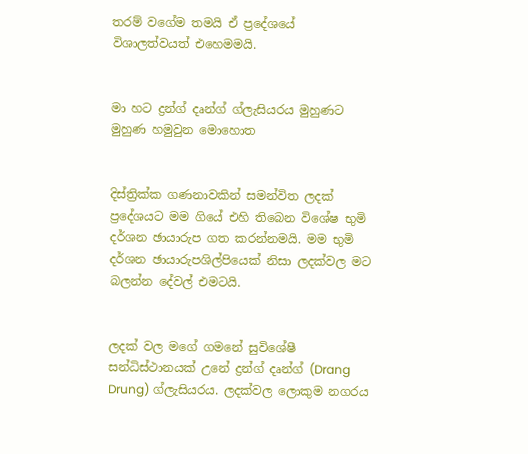තරම් වගේම තමයි ඒ ප්‍රදේශයේ විශාලත්වයත් එහෙමමයි.


මා හට ද්‍රන්ග් දෘන්ග් ග්ලැසියරය මුහුණට මුහුණ හමුවුන මොහොත


දිස්ත්‍රික්ක ගණනාවකින් සමන්විත ලදක් ප්‍රදේශයට මම ගියේ එහි තිබෙන විශේෂ භුමි දර්ශන ඡායාරුප ගත කරන්නමයි. මම භුමි දර්ශන ඡායාරුපශිල්පියෙක් නිසා ලදක්වල මට බලන්න දේවල් එමටයි.


ලදක් වල මගේ ගමනේ සුවිශේෂී සන්ධිස්ථානයක් උනේ ද්‍රන්ග් දෘන්ග් (Drang Drung) ග්ලැසියරය. ලදක්වල ලොකුම නගරය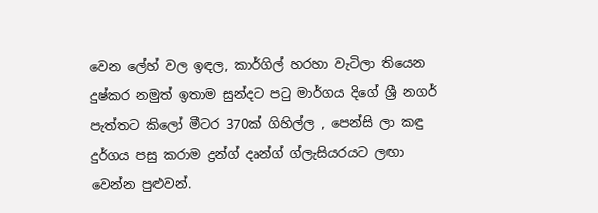වෙන ලේහ් වල ඉඳල, කාර්ගිල් හරහා වැටිලා තියෙන දුෂ්කර නමුත් ඉතාම සුන්දට පටු මාර්ගය දිගේ ශ්‍රී නගර් පැත්තට කිලෝ මීටර 370ක් ගිහිල්ල , පෙන්සි ලා කඳු දුර්ගය පසු කරාම ද්‍රන්ග් දෘන්ග් ග්ලැසියරයට ලඟා වෙන්න පුළුවන්.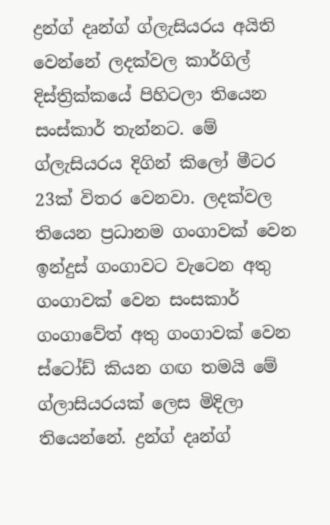ද්‍රන්ග් දෘන්ග් ග්ලැසියරය අයිති වෙන්නේ ලදක්වල කාර්ගිල් දිස්ත්‍රික්කයේ පිහිටලා තියෙන සංස්කාර් තැන්නට. මේ ග්ලැසියරය දිගින් කිලෝ මීටර 23ක් විතර වෙනවා. ලදක්වල තියෙන ප්‍රධානම ගංගාවක් වෙන ඉන්දුස් ගංගාවට වැටෙන අතු ගංගාවක් වෙන සංසකාර් ගංගාවේත් අතු ගංගාවක් වෙන ස්ටෝඩ් කියන ගඟ තමයි මේ ග්ලාසියරයක් ලෙස මිදිලා තියෙන්නේ. ද්‍රන්ග් දෘන්ග්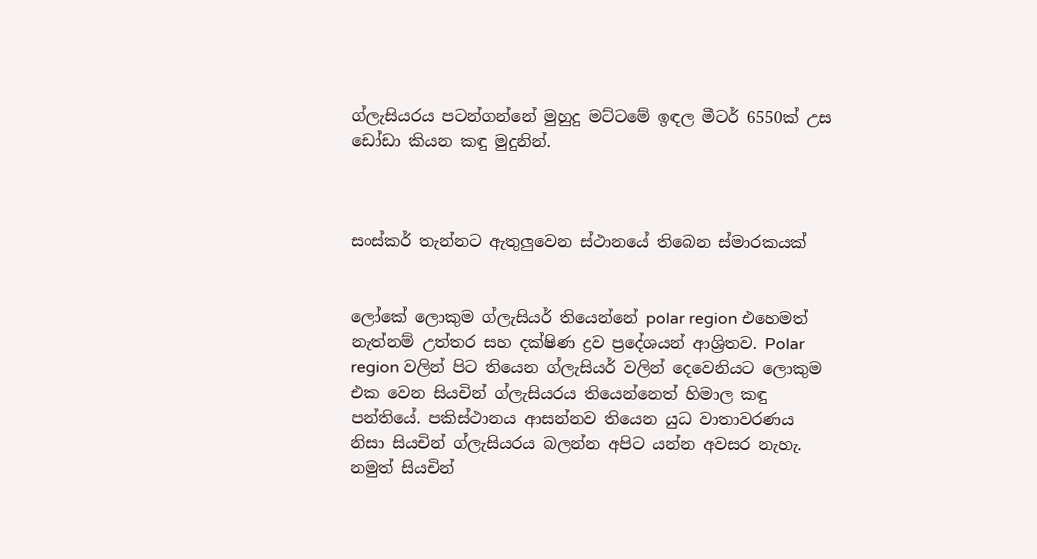ග්ලැසියරය පටන්ගන්නේ මුහුදු මට්ටමේ ඉඳල මීටර් 6550ක් උස ඩෝඩා කියන කඳු මුදුනින්.



සංස්කර් තැන්නට ඇතුලුවෙන ස්ථානයේ තිබෙන ස්මාරකයක්


ලෝකේ ලොකුම ග්ලැසියර් තියෙන්නේ polar region එහෙමත් නැත්නම් උත්තර සහ දක්ෂිණ ද්‍රව ප්‍රදේශයන් ආශ්‍රිතව. Polar region වලින් පිට තියෙන ග්ලැසියර් වලින් දෙවෙනියට ලොකුම එක වෙන සියචින් ග්ලැසියරය තියෙන්නෙත් හිමාල කඳු පන්තියේ. පකිස්ථානය ආසන්නව තියෙන යුධ වාතාවරණය නිසා සියචින් ග්ලැසියරය බලන්න අපිට යන්න අවසර නැහැ. නමුත් සියචින්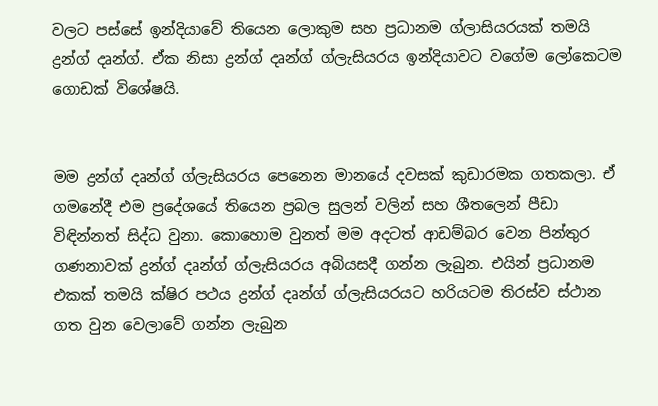වලට පස්සේ ඉන්දියාවේ තියෙන ලොකුම සහ ප්‍රධානම ග්ලාසියරයක් තමයි ද්‍රන්ග් දෘන්ග්. ඒක නිසා ද්‍රන්ග් දෘන්ග් ග්ලැසියරය ඉන්දියාවට වගේම ලෝකෙටම ගොඩක් විශේෂයි.


මම ද්‍රන්ග් දෘන්ග් ග්ලැසියරය පෙනෙන මානයේ දවසක් කුඩාරමක ගතකලා. ඒ ගමනේදී එම ප්‍රදේශයේ තියෙන ප්‍රබල සුලන් වලින් සහ ශීතලෙන් පීඩා විඳින්නත් සිද්ධ වුනා. කොහොම වුනත් මම අදටත් ආඩම්බර වෙන පින්තුර ගණනාවක් ද්‍රන්ග් දෘන්ග් ග්ලැසියරය අබියසදී ගන්න ලැබුන. එයින් ප්‍රධානම එකක් තමයි ක්ෂිර පථය ද්‍රන්ග් දෘන්ග් ග්ලැසියරයට හරියටම තිරස්ව ස්ථාන ගත වුන වෙලාවේ ගන්න ලැබුන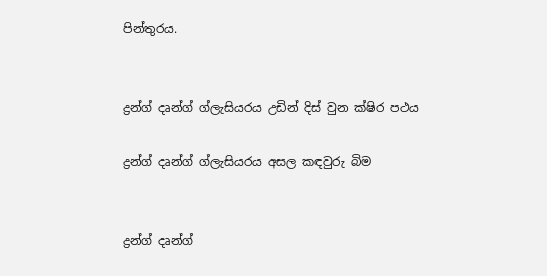පින්තුරය.


ද්‍රන්ග් දෘන්ග් ග්ලැසියරය උඩින් දිස් වුන ක්ෂිර පථය

ද්‍රන්ග් දෘන්ග් ග්ලැසියරය අසල කඳවුරු බිම


ද්‍රන්ග් දෘන්ග්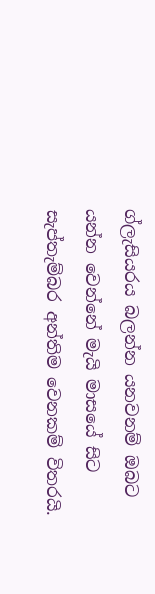ග්ලැසියරය බලන්න යනවනම් ඔබට යන්න වෙන්නේ මැයි මාසයේ සිට සැප්තැම්බර අන්තිම වෙනකම් විතරයි.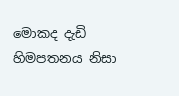මොකද දැඩි හිමපතනය නිසා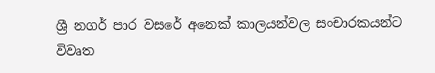ශ්‍රී නගර් පාර වසරේ අනෙක් කාලයන්වල සංචාරකයන්ට විවෘත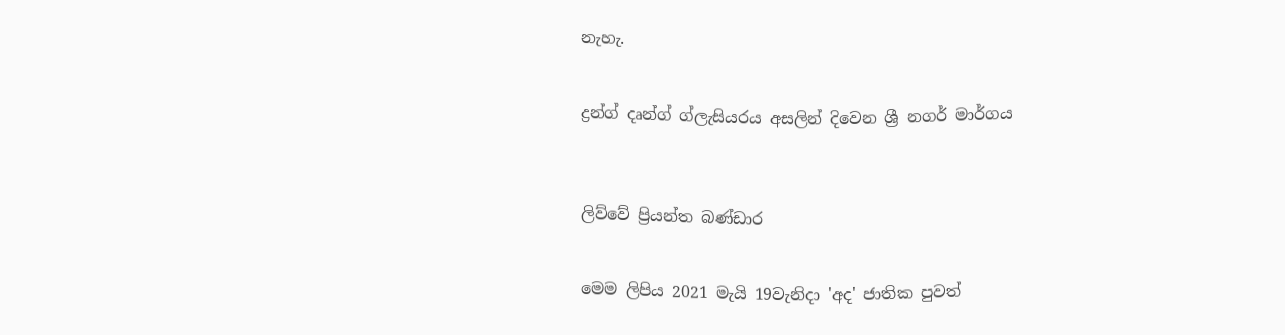නැහැ.


ද්‍රන්ග් දෘන්ග් ග්ලැසියරය අසලින් දිවෙන ශ්‍රී නගර් මාර්ගය



ලිව්වේ ප්‍රියන්ත බණ්ඩාර


මෙම ලිපිය 2021 මැයි 19වැනිදා 'අද' ජාතික පුවත්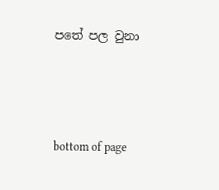පතේ පල වුනා



bottom of page